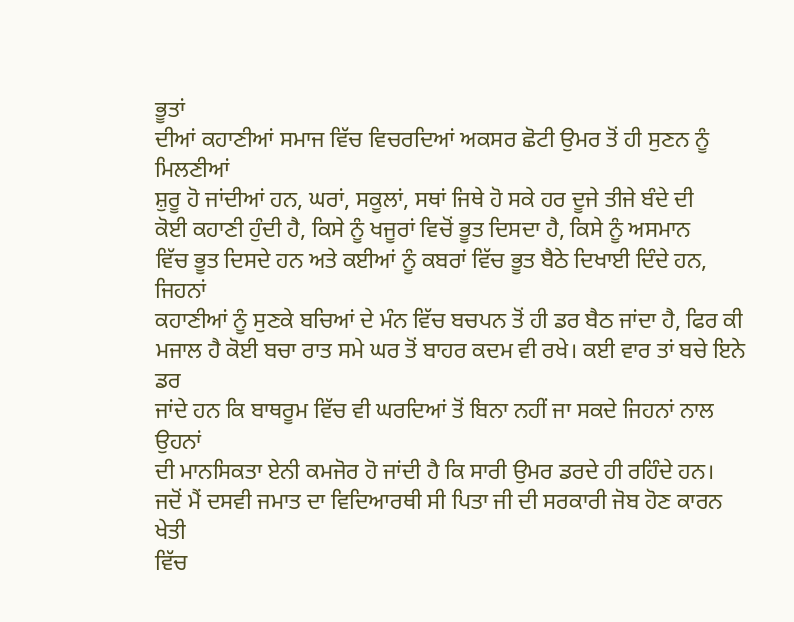ਭੂਤਾਂ
ਦੀਆਂ ਕਹਾਣੀਆਂ ਸਮਾਜ ਵਿੱਚ ਵਿਚਰਦਿਆਂ ਅਕਸਰ ਛੋਟੀ ਉਮਰ ਤੋਂ ਹੀ ਸੁਣਨ ਨੂੰ ਮਿਲਣੀਆਂ
ਸ਼ੁਰੂ ਹੋ ਜਾਂਦੀਆਂ ਹਨ, ਘਰਾਂ, ਸਕੂਲਾਂ, ਸਥਾਂ ਜਿਥੇ ਹੋ ਸਕੇ ਹਰ ਦੂਜੇ ਤੀਜੇ ਬੰਦੇ ਦੀ
ਕੋਈ ਕਹਾਣੀ ਹੁੰਦੀ ਹੈ, ਕਿਸੇ ਨੂੰ ਖਜੂਰਾਂ ਵਿਚੋਂ ਭੂਤ ਦਿਸਦਾ ਹੈ, ਕਿਸੇ ਨੂੰ ਅਸਮਾਨ
ਵਿੱਚ ਭੂਤ ਦਿਸਦੇ ਹਨ ਅਤੇ ਕਈਆਂ ਨੂੰ ਕਬਰਾਂ ਵਿੱਚ ਭੂਤ ਬੈਠੇ ਦਿਖਾਈ ਦਿੰਦੇ ਹਨ, ਜਿਹਨਾਂ
ਕਹਾਣੀਆਂ ਨੂੰ ਸੁਣਕੇ ਬਚਿਆਂ ਦੇ ਮੰਨ ਵਿੱਚ ਬਚਪਨ ਤੋਂ ਹੀ ਡਰ ਬੈਠ ਜਾਂਦਾ ਹੈ, ਫਿਰ ਕੀ
ਮਜਾਲ ਹੈ ਕੋਈ ਬਚਾ ਰਾਤ ਸਮੇ ਘਰ ਤੋਂ ਬਾਹਰ ਕਦਮ ਵੀ ਰਖੇ। ਕਈ ਵਾਰ ਤਾਂ ਬਚੇ ਇਨੇ ਡਰ
ਜਾਂਦੇ ਹਨ ਕਿ ਬਾਥਰੂਮ ਵਿੱਚ ਵੀ ਘਰਦਿਆਂ ਤੋਂ ਬਿਨਾ ਨਹੀਂ ਜਾ ਸਕਦੇ ਜਿਹਨਾਂ ਨਾਲ ਉਹਨਾਂ
ਦੀ ਮਾਨਸਿਕਤਾ ਏਨੀ ਕਮਜੋਰ ਹੋ ਜਾਂਦੀ ਹੈ ਕਿ ਸਾਰੀ ਉਮਰ ਡਰਦੇ ਹੀ ਰਹਿੰਦੇ ਹਨ।
ਜਦੋਂ ਮੈਂ ਦਸਵੀ ਜਮਾਤ ਦਾ ਵਿਦਿਆਰਥੀ ਸੀ ਪਿਤਾ ਜੀ ਦੀ ਸਰਕਾਰੀ ਜੋਬ ਹੋਣ ਕਾਰਨ ਖੇਤੀ
ਵਿੱਚ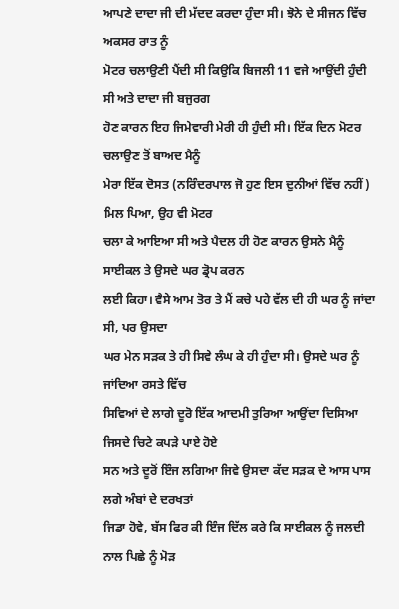ਆਪਣੇ ਦਾਦਾ ਜੀ ਦੀ ਮੱਦਦ ਕਰਦਾ ਹੁੰਦਾ ਸੀ। ਝੋਨੇ ਦੇ ਸੀਜਨ ਵਿੱਚ ਅਕਸਰ ਰਾਤ ਨੂੰ
ਮੋਟਰ ਚਲਾਉਣੀ ਪੈਂਦੀ ਸੀ ਕਿਉਕਿ ਬਿਜਲੀ 11 ਵਜੇ ਆਉਂਦੀ ਹੁੰਦੀ ਸੀ ਅਤੇ ਦਾਦਾ ਜੀ ਬਜੁਰਗ
ਹੋਣ ਕਾਰਨ ਇਹ ਜਿਮੇਵਾਰੀ ਮੇਰੀ ਹੀ ਹੁੰਦੀ ਸੀ। ਇੱਕ ਦਿਨ ਮੋਟਰ ਚਲਾਉਣ ਤੋਂ ਬਾਅਦ ਮੈਨੂੰ
ਮੇਰਾ ਇੱਕ ਦੋਸਤ (ਨਰਿੰਦਰਪਾਲ ਜੋ ਹੁਣ ਇਸ ਦੁਨੀਆਂ ਵਿੱਚ ਨਹੀਂ) ਮਿਲ ਪਿਆ, ਉਹ ਵੀ ਮੋਟਰ
ਚਲਾ ਕੇ ਆਇਆ ਸੀ ਅਤੇ ਪੈਦਲ ਹੀ ਹੋਣ ਕਾਰਨ ਉਸਨੇ ਮੈਨੂੰ ਸਾਈਕਲ ਤੇ ਉਸਦੇ ਘਰ ਡ੍ਰੋਪ ਕਰਨ
ਲਈ ਕਿਹਾ। ਵੈਸੇ ਆਮ ਤੋਰ ਤੇ ਮੈਂ ਕਚੇ ਪਹੇ ਵੱਲ ਦੀ ਹੀ ਘਰ ਨੂੰ ਜਾਂਦਾ ਸੀ, ਪਰ ਉਸਦਾ
ਘਰ ਮੇਨ ਸੜਕ ਤੇ ਹੀ ਸਿਵੇ ਲੰਘ ਕੇ ਹੀ ਹੁੰਦਾ ਸੀ। ਉਸਦੇ ਘਰ ਨੂੰ ਜਾਂਦਿਆ ਰਸਤੇ ਵਿੱਚ
ਸਿਵਿਆਂ ਦੇ ਲਾਗੇ ਦੂਰੋ ਇੱਕ ਆਦਮੀ ਤੁਰਿਆ ਆਉਂਦਾ ਦਿਸਿਆ ਜਿਸਦੇ ਚਿਟੇ ਕਪੜੇ ਪਾਏ ਹੋਏ
ਸਨ ਅਤੇ ਦੂਰੋਂ ਇੰਜ ਲਗਿਆ ਜਿਵੇ ਉਸਦਾ ਕੱਦ ਸੜਕ ਦੇ ਆਸ ਪਾਸ ਲਗੇ ਅੰਬਾਂ ਦੇ ਦਰਖਤਾਂ
ਜਿਡਾ ਹੋਵੇ, ਬੱਸ ਫਿਰ ਕੀ ਇੰਜ ਦਿੱਲ ਕਰੇ ਕਿ ਸਾਈਕਲ ਨੂੰ ਜਲਦੀ ਨਾਲ ਪਿਛੇ ਨੂੰ ਮੋੜ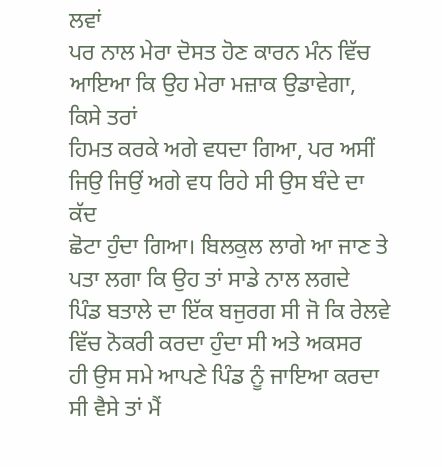ਲਵਾਂ
ਪਰ ਨਾਲ ਮੇਰਾ ਦੋਸਤ ਹੋਣ ਕਾਰਨ ਮੰਨ ਵਿੱਚ ਆਇਆ ਕਿ ਉਹ ਮੇਰਾ ਮਜ਼ਾਕ ਉਡਾਵੇਗਾ, ਕਿਸੇ ਤਰਾਂ
ਹਿਮਤ ਕਰਕੇ ਅਗੇ ਵਧਦਾ ਗਿਆ, ਪਰ ਅਸੀਂ ਜਿਉ ਜਿਉਂ ਅਗੇ ਵਧ ਰਿਹੇ ਸੀ ਉਸ ਬੰਦੇ ਦਾ ਕੱਦ
ਛੋਟਾ ਹੁੰਦਾ ਗਿਆ। ਬਿਲਕੁਲ ਲਾਗੇ ਆ ਜਾਣ ਤੇ ਪਤਾ ਲਗਾ ਕਿ ਉਹ ਤਾਂ ਸਾਡੇ ਨਾਲ ਲਗਦੇ
ਪਿੰਡ ਬਤਾਲੇ ਦਾ ਇੱਕ ਬਜੁਰਗ ਸੀ ਜੋ ਕਿ ਰੇਲਵੇ ਵਿੱਚ ਨੋਕਰੀ ਕਰਦਾ ਹੁੰਦਾ ਸੀ ਅਤੇ ਅਕਸਰ
ਹੀ ਉਸ ਸਮੇ ਆਪਣੇ ਪਿੰਡ ਨੂੰ ਜਾਇਆ ਕਰਦਾ ਸੀ ਵੈਸੇ ਤਾਂ ਮੈਂ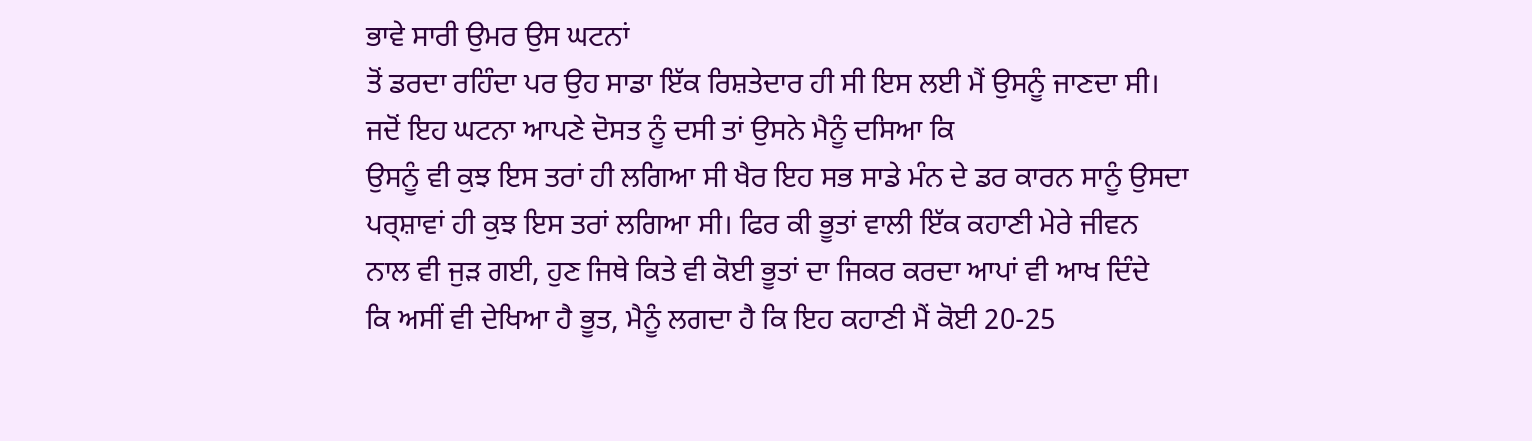ਭਾਵੇ ਸਾਰੀ ਉਮਰ ਉਸ ਘਟਨਾਂ
ਤੋਂ ਡਰਦਾ ਰਹਿੰਦਾ ਪਰ ਉਹ ਸਾਡਾ ਇੱਕ ਰਿਸ਼ਤੇਦਾਰ ਹੀ ਸੀ ਇਸ ਲਈ ਮੈਂ ਉਸਨੂੰ ਜਾਣਦਾ ਸੀ।
ਜਦੋਂ ਇਹ ਘਟਨਾ ਆਪਣੇ ਦੋਸਤ ਨੂੰ ਦਸੀ ਤਾਂ ਉਸਨੇ ਮੈਨੂੰ ਦਸਿਆ ਕਿ
ਉਸਨੂੰ ਵੀ ਕੁਝ ਇਸ ਤਰਾਂ ਹੀ ਲਗਿਆ ਸੀ ਖੈਰ ਇਹ ਸਭ ਸਾਡੇ ਮੰਨ ਦੇ ਡਰ ਕਾਰਨ ਸਾਨੂੰ ਉਸਦਾ
ਪਰ੍ਸ਼ਾਵਾਂ ਹੀ ਕੁਝ ਇਸ ਤਰਾਂ ਲਗਿਆ ਸੀ। ਫਿਰ ਕੀ ਭੂਤਾਂ ਵਾਲੀ ਇੱਕ ਕਹਾਣੀ ਮੇਰੇ ਜੀਵਨ
ਨਾਲ ਵੀ ਜੁੜ ਗਈ, ਹੁਣ ਜਿਥੇ ਕਿਤੇ ਵੀ ਕੋਈ ਭੂਤਾਂ ਦਾ ਜਿਕਰ ਕਰਦਾ ਆਪਾਂ ਵੀ ਆਖ ਦਿੰਦੇ
ਕਿ ਅਸੀਂ ਵੀ ਦੇਖਿਆ ਹੈ ਭੂਤ, ਮੈਨੂੰ ਲਗਦਾ ਹੈ ਕਿ ਇਹ ਕਹਾਣੀ ਮੈਂ ਕੋਈ 20-25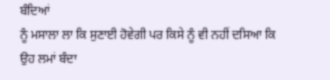ਬੰਦਿਆਂ
ਨੂੰ ਮਸਾਲਾ ਲਾ ਕਿ ਸੁਣਾਈ ਹੋਵੇਗੀ ਪਰ ਕਿਸੇ ਨੂੰ ਵੀ ਨਹੀਂ ਦਸਿਆ ਕਿ ਉਹ ਲਮਾਂ ਬੰਦਾ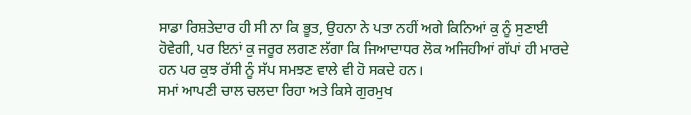ਸਾਡਾ ਰਿਸ਼ਤੇਦਾਰ ਹੀ ਸੀ ਨਾ ਕਿ ਭੂਤ, ਉਹਨਾ ਨੇ ਪਤਾ ਨਹੀਂ ਅਗੇ ਕਿਨਿਆਂ ਕੁ ਨੂੰ ਸੁਣਾਈ
ਹੋਵੇਗੀ, ਪਰ ਇਨਾਂ ਕੁ ਜਰੂਰ ਲਗਣ ਲੱਗਾ ਕਿ ਜਿਆਦਾਧਰ ਲੋਕ ਅਜਿਹੀਆਂ ਗੱਪਾਂ ਹੀ ਮਾਰਦੇ
ਹਨ ਪਰ ਕੁਝ ਰੱਸੀ ਨੂੰ ਸੱਪ ਸਮਝਣ ਵਾਲੇ ਵੀ ਹੋ ਸਕਦੇ ਹਨ।
ਸਮਾਂ ਆਪਣੀ ਚਾਲ ਚਲਦਾ ਰਿਹਾ ਅਤੇ ਕਿਸੇ ਗੁਰਮੁਖ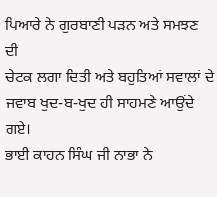ਪਿਆਰੇ ਨੇ ਗੁਰਬਾਣੀ ਪੜਨ ਅਤੇ ਸਮਝਣ ਦੀ
ਚੇਟਕ ਲਗਾ ਦਿਤੀ ਅਤੇ ਬਹੁਤਿਆਂ ਸਵਾਲਾਂ ਦੇ ਜਵਾਬ ਖੁਦ-ਬ-ਖੁਦ ਹੀ ਸਾਹਮਣੇ ਆਉਂਦੇ ਗਏ।
ਭਾਈ ਕਾਹਨ ਸਿੰਘ ਜੀ ਨਾਭਾ ਨੇ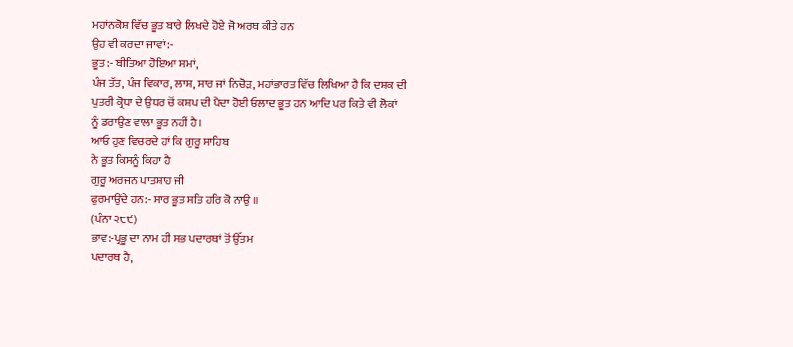ਮਹਾਂਨਕੋਸ਼ ਵਿੱਚ ਭੂਤ ਬਾਰੇ ਲਿਖਦੇ ਹੋਏ ਜੋ ਅਰਥ ਕੀਤੇ ਹਨ
ਉਹ ਵੀ ਕਰਦਾ ਜਾਵਾਂ:-
ਭੂਤ:- ਬੀਤਿਆ ਹੋਇਆ ਸਮਾਂ,
ਪੰਜ ਤੱਤ, ਪੰਜ ਵਿਕਾਰ, ਲਾਸ਼, ਸਾਰ ਜਾਂ ਨਿਚੋੜ, ਮਹਾਂਭਾਰਤ ਵਿੱਚ ਲਿਖਿਆ ਹੈ ਕਿ ਦਸ਼ਕ ਦੀ
ਪੁਤਰੀ ਕ੍ਰੋਧਾ ਦੇ ਉਧਰ ਚੋਂ ਕਸ਼ਪ ਦੀ ਪੈਦਾ ਹੋਈ ਓਲਾਦ ਭੂਤ ਹਨ ਆਦਿ ਪਰ ਕਿਤੇ ਵੀ ਲੋਕਾਂ
ਨੂੰ ਡਰਾਉਣ ਵਾਲਾ ਭੂਤ ਨਹੀਂ ਹੈ।
ਆਓ ਹੁਣ ਵਿਚਰਦੇ ਹਾਂ ਕਿ ਗੁਰੂ ਸਾਹਿਬ
ਨੇ ਭੂਤ ਕਿਸਨੂੰ ਕਿਹਾ ਹੈ
ਗੁਰੂ ਅਰਜਨ ਪਾਤਸ਼ਾਹ ਜੀ
ਫੁਰਮਾਉਂਦੇ ਹਨ:- ਸਾਰ ਭੂਤ ਸਤਿ ਹਰਿ ਕੋ ਨਾਉ ॥
(ਪੰਨਾ ੨੮੯)
ਭਾਵ:-ਪ੍ਰਭੂ ਦਾ ਨਾਮ ਹੀ ਸਭ ਪਦਾਰਥਾਂ ਤੋਂ ਉੱਤਮ
ਪਦਾਰਥ ਹੈ,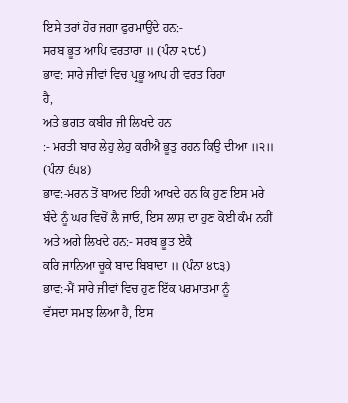ਇਸੇ ਤਰਾਂ ਹੋਰ ਜਗਾ ਫੁਰਮਾਉਂਦੇ ਹਨ:-
ਸਰਬ ਭੂਤ ਆਪਿ ਵਰਤਾਰਾ ॥ (ਪੰਨਾ ੨੮੯)
ਭਾਵ: ਸਾਰੇ ਜੀਵਾਂ ਵਿਚ ਪ੍ਰਭੂ ਆਪ ਹੀ ਵਰਤ ਰਿਹਾ
ਹੈ,
ਅਤੇ ਭਗਤ ਕਬੀਰ ਜੀ ਲਿਖਦੇ ਹਨ
:- ਮਰਤੀ ਬਾਰ ਲੇਹੁ ਲੇਹੁ ਕਰੀਐ ਭੂਤੁ ਰਹਨ ਕਿਉ ਦੀਆ ॥੨॥
(ਪੰਨਾ ੬੫੪)
ਭਾਵ:-ਮਰਨ ਤੋਂ ਬਾਅਦ ਇਹੀ ਆਖਦੇ ਹਨ ਕਿ ਹੁਣ ਇਸ ਮਰੇ
ਬੰਦੇ ਨੂੰ ਘਰ ਵਿਚੋਂ ਲੈ ਜਾਓ, ਇਸ ਲਾਸ਼ ਦਾ ਹੁਣ ਕੋਈ ਕੰਮ ਨਹੀਂ
ਅਤੇ ਅਗੇ ਲਿਖਦੇ ਹਨ:- ਸਰਬ ਭੂਤ ਏਕੈ
ਕਰਿ ਜਾਨਿਆ ਚੂਕੇ ਬਾਦ ਬਿਬਾਦਾ ॥ (ਪੰਨਾ ੪੮੩)
ਭਾਵ:-ਮੈਂ ਸਾਰੇ ਜੀਵਾਂ ਵਿਚ ਹੁਣ ਇੱਕ ਪਰਮਾਤਮਾ ਨੂੰ
ਵੱਸਦਾ ਸਮਝ ਲਿਆ ਹੈ, ਇਸ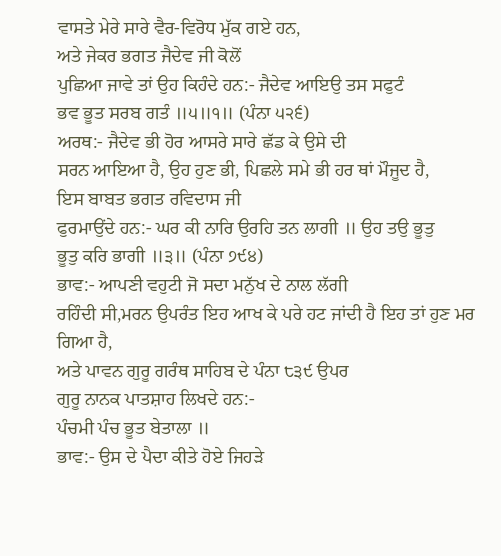ਵਾਸਤੇ ਮੇਰੇ ਸਾਰੇ ਵੈਰ-ਵਿਰੋਧ ਮੁੱਕ ਗਏ ਹਨ,
ਅਤੇ ਜੇਕਰ ਭਗਤ ਜੈਦੇਵ ਜੀ ਕੋਲੋਂ
ਪੁਛਿਆ ਜਾਵੇ ਤਾਂ ਉਹ ਕਿਹੰਦੇ ਹਨ:- ਜੈਦੇਵ ਆਇਉ ਤਸ ਸਫੁਟੰ
ਭਵ ਭੂਤ ਸਰਬ ਗਤੰ ॥੫॥੧॥ (ਪੰਨਾ ੫੨੬)
ਅਰਥ:- ਜੈਦੇਵ ਭੀ ਹੋਰ ਆਸਰੇ ਸਾਰੇ ਛੱਡ ਕੇ ਉਸੇ ਦੀ
ਸਰਨ ਆਇਆ ਹੈ, ਉਹ ਹੁਣ ਭੀ, ਪਿਛਲੇ ਸਮੇ ਭੀ ਹਰ ਥਾਂ ਮੌਜੂਦ ਹੈ,
ਇਸ ਬਾਬਤ ਭਗਤ ਰਵਿਦਾਸ ਜੀ
ਫੁਰਮਾਉਂਦੇ ਹਨ:- ਘਰ ਕੀ ਨਾਰਿ ਉਰਹਿ ਤਨ ਲਾਗੀ ॥ ਉਹ ਤਉ ਭੂਤੁ
ਭੂਤੁ ਕਰਿ ਭਾਗੀ ॥੩॥ (ਪੰਨਾ ੭੯੪)
ਭਾਵ:- ਆਪਣੀ ਵਹੁਟੀ ਜੋ ਸਦਾ ਮਨੁੱਖ ਦੇ ਨਾਲ ਲੱਗੀ
ਰਹਿੰਦੀ ਸੀ,ਮਰਨ ਉਪਰੰਤ ਇਹ ਆਖ ਕੇ ਪਰੇ ਹਟ ਜਾਂਦੀ ਹੈ ਇਹ ਤਾਂ ਹੁਣ ਮਰ ਗਿਆ ਹੈ,
ਅਤੇ ਪਾਵਨ ਗੁਰੂ ਗਰੰਥ ਸਾਹਿਬ ਦੇ ਪੰਨਾ ੮੩੯ ਉਪਰ
ਗੁਰੂ ਨਾਨਕ ਪਾਤਸ਼ਾਹ ਲਿਖਦੇ ਹਨ:-
ਪੰਚਮੀ ਪੰਚ ਭੂਤ ਬੇਤਾਲਾ ॥
ਭਾਵ:- ਉਸ ਦੇ ਪੈਦਾ ਕੀਤੇ ਹੋਏ ਜਿਹੜੇ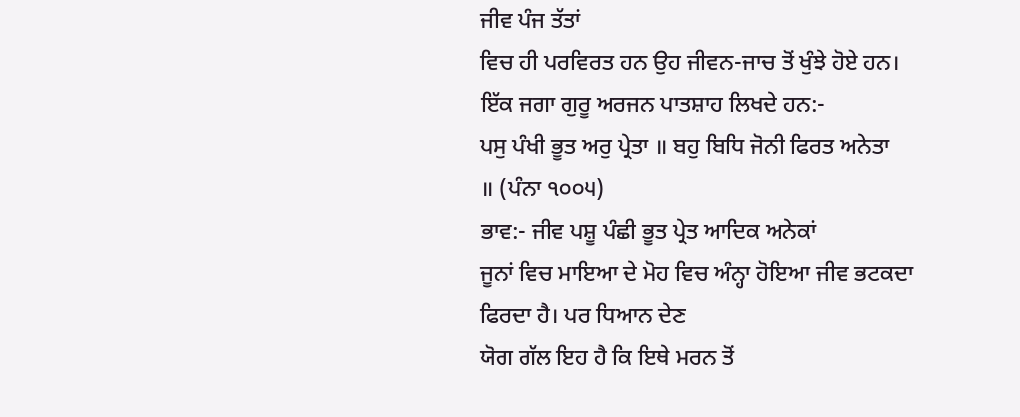ਜੀਵ ਪੰਜ ਤੱਤਾਂ
ਵਿਚ ਹੀ ਪਰਵਿਰਤ ਹਨ ਉਹ ਜੀਵਨ-ਜਾਚ ਤੋਂ ਖੁੰਝੇ ਹੋਏ ਹਨ।
ਇੱਕ ਜਗਾ ਗੁਰੂ ਅਰਜਨ ਪਾਤਸ਼ਾਹ ਲਿਖਦੇ ਹਨ:-
ਪਸੁ ਪੰਖੀ ਭੂਤ ਅਰੁ ਪ੍ਰੇਤਾ ॥ ਬਹੁ ਬਿਧਿ ਜੋਨੀ ਫਿਰਤ ਅਨੇਤਾ
॥ (ਪੰਨਾ ੧੦੦੫)
ਭਾਵ:- ਜੀਵ ਪਸ਼ੂ ਪੰਛੀ ਭੂਤ ਪ੍ਰੇਤ ਆਦਿਕ ਅਨੇਕਾਂ
ਜੂਨਾਂ ਵਿਚ ਮਾਇਆ ਦੇ ਮੋਹ ਵਿਚ ਅੰਨ੍ਹਾ ਹੋਇਆ ਜੀਵ ਭਟਕਦਾ ਫਿਰਦਾ ਹੈ। ਪਰ ਧਿਆਨ ਦੇਣ
ਯੋਗ ਗੱਲ ਇਹ ਹੈ ਕਿ ਇਥੇ ਮਰਨ ਤੋਂ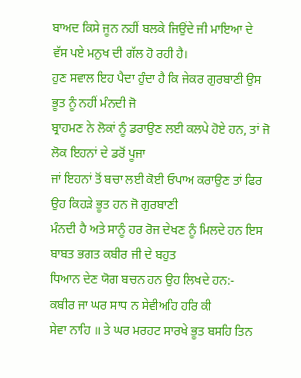ਬਾਅਦ ਕਿਸੇ ਜੂਨ ਨਹੀਂ ਬਲਕੇ ਜਿਉਂਦੇ ਜੀ ਮਾਇਆ ਦੇ
ਵੱਸ ਪਏ ਮਨੁਖ ਦੀ ਗੱਲ ਹੋ ਰਹੀ ਹੈ।
ਹੁਣ ਸਵਾਲ ਇਹ ਪੈਦਾ ਹੁੰਦਾ ਹੈ ਕਿ ਜੇਕਰ ਗੁਰਬਾਣੀ ਉਸ ਭੂਤ ਨੂੰ ਨਹੀਂ ਮੰਨਦੀ ਜੋ
ਬ੍ਰਾਹਮਣ ਨੇ ਲੋਕਾਂ ਨੂੰ ਡਰਾਉਣ ਲਈ ਕਲਪੇ ਹੋਏ ਹਨ, ਤਾਂ ਜੋ ਲੋਕ ਇਹਨਾਂ ਦੇ ਡਰੋਂ ਪੂਜਾ
ਜਾਂ ਇਹਨਾਂ ਤੋਂ ਬਚਾ ਲਈ ਕੋਈ ਓਪਾਅ ਕਰਾਉਣ ਤਾਂ ਫਿਰ ਉਹ ਕਿਹੜੇ ਭੂਤ ਹਨ ਜੋ ਗੁਰਬਾਣੀ
ਮੰਨਦੀ ਹੈ ਅਤੇ ਸਾਨੂੰ ਹਰ ਰੋਜ ਦੇਖਣ ਨੂੰ ਮਿਲਦੇ ਹਨ ਇਸ ਬਾਬਤ ਭਗਤ ਕਬੀਰ ਜੀ ਦੇ ਬਹੁਤ
ਧਿਆਨ ਦੇਣ ਯੋਗ ਬਚਨ ਹਨ ਉਹ ਲਿਖਦੇ ਹਨ:-
ਕਬੀਰ ਜਾ ਘਰ ਸਾਧ ਨ ਸੇਵੀਅਹਿ ਹਰਿ ਕੀ
ਸੇਵਾ ਨਾਹਿ ॥ ਤੇ ਘਰ ਮਰਹਟ ਸਾਰਖੇ ਭੂਤ ਬਸਹਿ ਤਿਨ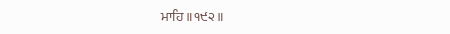ਮਾਹਿ ॥੧੯੨॥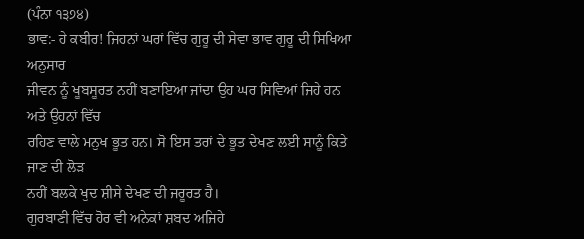(ਪੰਨਾ ੧੩੭੪)
ਭਾਵ:- ਹੇ ਕਬੀਰ! ਜਿਹਨਾਂ ਘਰਾਂ ਵਿੱਚ ਗੁਰੂ ਦੀ ਸੇਵਾ ਭਾਵ ਗੁਰੂ ਦੀ ਸਿਖਿਆ ਅਨੁਸਾਰ
ਜੀਵਨ ਨੂੰ ਖੂਬਸੂਰਤ ਨਹੀਂ ਬਣਾਇਆ ਜਾਂਦਾ ਉਹ ਘਰ ਸਿਵਿਆਂ ਜਿਹੇ ਹਨ ਅਤੇ ਉਹਨਾਂ ਵਿੱਚ
ਰਹਿਣ ਵਾਲੇ ਮਨੁਖ ਭੂਤ ਹਨ। ਸੋ ਇਸ ਤਰਾਂ ਦੇ ਭੂਤ ਦੇਖਣ ਲਈ ਸਾਨੂੰ ਕਿਤੇ ਜਾਣ ਦੀ ਲੋੜ
ਨਹੀਂ ਬਲਕੇ ਖੁਦ ਸ਼ੀਸੇ ਦੇਖਣ ਦੀ ਜਰੂਰਤ ਹੈ।
ਗੁਰਬਾਣੀ ਵਿੱਚ ਹੋਰ ਵੀ ਅਨੇਕਾਂ ਸ਼ਬਦ ਅਜਿਹੇ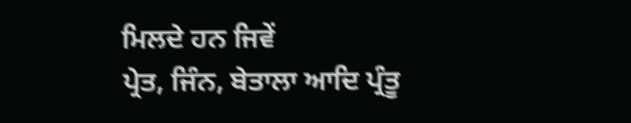ਮਿਲਦੇ ਹਨ ਜਿਵੇਂ
ਪ੍ਰੇਤ, ਜਿੰਨ, ਬੇਤਾਲਾ ਆਦਿ ਪ੍ਰੰਤੂ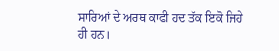ਸਾਰਿਆਂ ਦੇ ਅਰਥ ਕਾਫੀ ਹਦ ਤੱਕ ਇਕੋ ਜਿਹੇ ਹੀ ਹਨ।